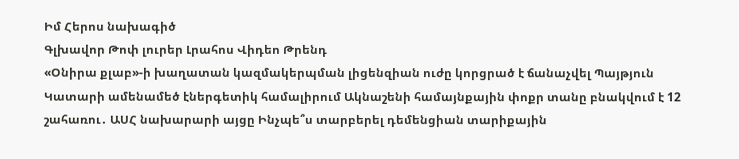Իմ Հերոս նախագիծ
Գլխավոր Թոփ լուրեր Լրահոս Վիդեո Թրենդ
«Օնիրա քլաբ»-ի խաղատան կազմակերպման լիցենզիան ուժը կորցրած է ճանաչվել Պայթյուն Կատարի ամենամեծ էներգետիկ համալիրում Ակնաշենի համայնքային փոքր տանը բնակվում է 12 շահառու․ ԱՍՀ նախարարի այցը Ինչպե՞ս տարբերել դեմենցիան տարիքային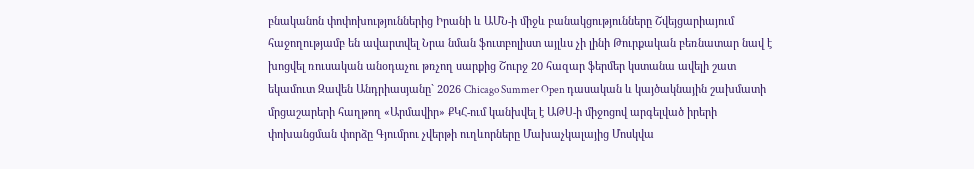բնականոն փոփոխություններից Իրանի և ԱՄՆ-ի միջև բանակցությունները Շվեյցարիայում հաջողությամբ են ավարտվել Նրա նման ֆուտբոլիստ այլևս չի լինի Թուրքական բեռնատար նավ է խոցվել ռուսական անօդաչու թռչող սարքից Շուրջ 20 հազար ֆերմեր կստանա ավելի շատ եկամուտ Զավեն Անդրիասյանը` 2026 Chicago Summer Open դասական և կայծակնային շախմատի մրցաշարերի հաղթող «Արմավիր» ՔԿՀ-ում կանխվել է ԱԹՍ-ի միջոցով արգելված իրերի փոխանցման փորձը Գյումրու չվերթի ուղևորները Մախաչկալայից Մոսկվա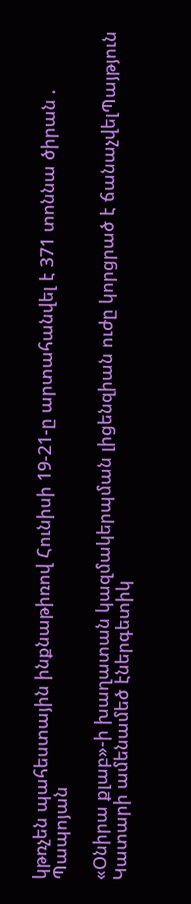կթռչեն պահեստային ինքնաթիռով Հունիսի 19-21-ը արտահանվել է 371 տոննա ծիրան . Պապոյան

«Օնիրա քլաբ»-ի խաղատան կազմակերպման լիցենզիան ուժը կորցրած է ճանաչվելՊայթյուն Կատարի ամենամեծ էներգետիկ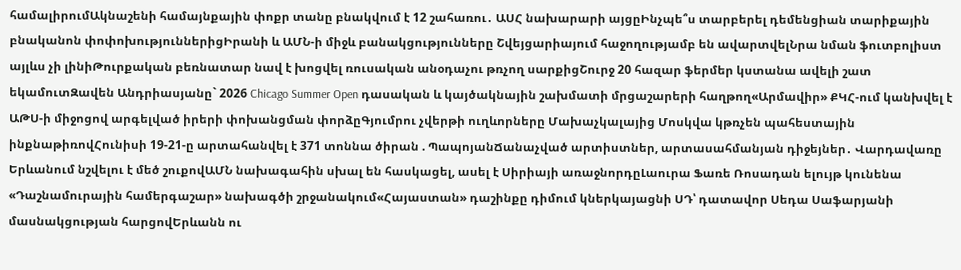համալիրումԱկնաշենի համայնքային փոքր տանը բնակվում է 12 շահառու․ ԱՍՀ նախարարի այցըԻնչպե՞ս տարբերել դեմենցիան տարիքային բնականոն փոփոխություններիցԻրանի և ԱՄՆ-ի միջև բանակցությունները Շվեյցարիայում հաջողությամբ են ավարտվելՆրա նման ֆուտբոլիստ այլևս չի լինիԹուրքական բեռնատար նավ է խոցվել ռուսական անօդաչու թռչող սարքիցՇուրջ 20 հազար ֆերմեր կստանա ավելի շատ եկամուտԶավեն Անդրիասյանը` 2026 Chicago Summer Open դասական և կայծակնային շախմատի մրցաշարերի հաղթող«Արմավիր» ՔԿՀ-ում կանխվել է ԱԹՍ-ի միջոցով արգելված իրերի փոխանցման փորձըԳյումրու չվերթի ուղևորները Մախաչկալայից Մոսկվա կթռչեն պահեստային ինքնաթիռովՀունիսի 19-21-ը արտահանվել է 371 տոննա ծիրան . ՊապոյանՃանաչված արտիստներ, արտասահմանյան դիջեյներ․ Վարդավառը Երևանում նշվելու է մեծ շուքովԱՄՆ նախագահին սխալ են հասկացել, ասել է Սիրիայի առաջնորդըԼաուրա Ֆառե Ռոսադան ելույթ կունենա «Դաշնամուրային համերգաշար» նախագծի շրջանակում«Հայաստան» դաշինքը դիմում կներկայացնի ՍԴ՝ դատավոր Սեդա Սաֆարյանի մասնակցության հարցովԵրևանն ու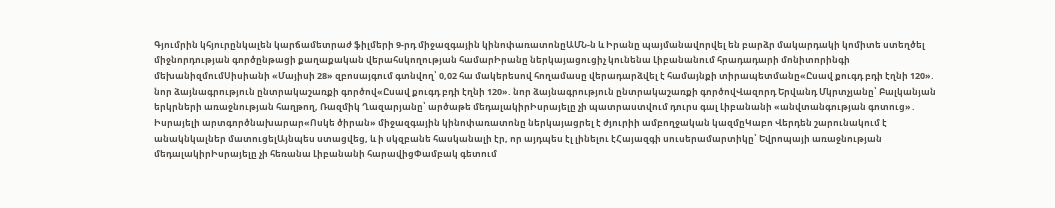Գյումրին կհյուրընկալեն կարճամետրաժ ֆիլմերի 9-րդ միջազգային կինոփառատոնըԱՄՆ-ն և Իրանը պայմանավորվել են բարձր մակարդակի կոմիտե ստեղծել միջնորդության գործընթացի քաղաքական վերահսկողության համարԻրանը ներկայացուցիչ կունենա Լիբանանում հրադադարի մոնիտորինգի մեխանիզմումՍիսիանի «Մայիսի 28» զբոսայգում գտնվող՝ 0,02 հա մակերեսով հողամասը վերադարձվել է համայնքի տիրապետմանը«Ըսավ քուգդ բդի էղնի 120». նոր ձայնագրություն ընտրակաշառքի գործով«Ըսավ քուգդ բդի էղնի 120». նոր ձայնագրություն ընտրակաշառքի գործովՎազորդ Երվանդ Մկրտչյանը՝ Բալկանյան երկրների առաջնության հաղթող, Ռազմիկ Ղազարյանը՝ արծաթե մեդալակիրԻսրայելը չի պատրաստվում դուրս գալ Լիբանանի «անվտանգության գոտուց»․ Իսրայելի արտգործնախարար«Ոսկե ծիրան» միջազգային կինոփառատոնը ներկայացրել է ժյուրիի ամբողջական կազմըԿաբո Վերդեն շարունակում է անակնկալներ մատուցելԱյնպես ստացվեց, և ի սկզբանե հասկանալի էր, որ այդպես էլ լինելու էՀայազգի սուսերամարտիկը՝ Եվրոպայի առաջնության մեդալակիրԻսրայելը չի հեռանա Լիբանանի հարավիցՓամբակ գետում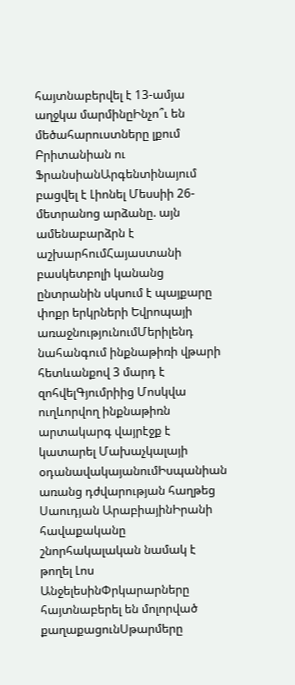հայտնաբերվել է 13-ամյա աղջկա մարմինըԻնչո՞ւ են մեծահարուստները լքում Բրիտանիան ու ՖրանսիանԱրգենտինայում բացվել է Լիոնել Մեսսիի 26-մետրանոց արձանը. այն ամենաբարձրն է աշխարհումՀայաստանի բասկետբոլի կանանց ընտրանին սկսում է պայքարը փոքր երկրների Եվրոպայի առաջնությունումՄերիլենդ նահանգում ինքնաթիռի վթարի հետևանքով 3 մարդ է զոհվելԳյումրիից Մոսկվա ուղևորվող ինքնաթիռն արտակարգ վայրէջք է կատարել Մախաչկալայի օդանավակայանումԻսպանիան առանց դժվարության հաղթեց Սաուդյան ԱրաբիայինԻրանի հավաքականը շնորհակալական նամակ է թողել Լոս ԱնջելեսինՓրկարարները հայտնաբերել են մոլորված քաղաքացունՍթարմերը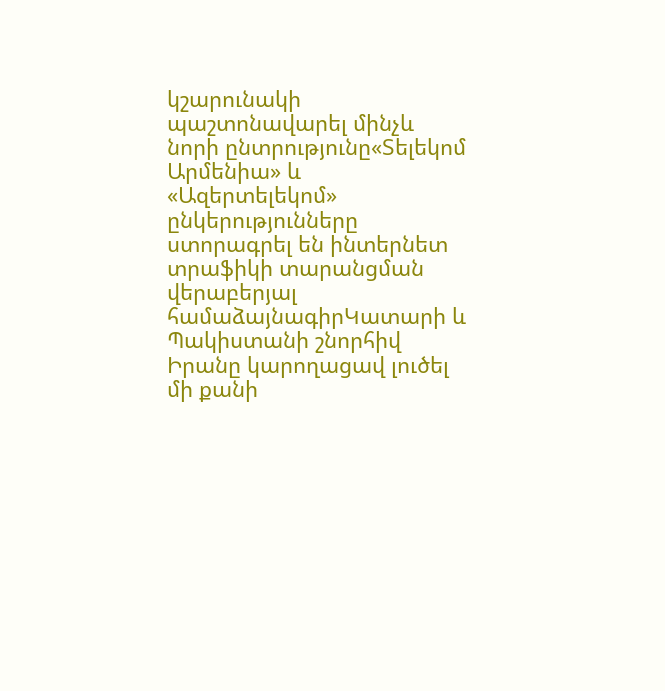կշարունակի պաշտոնավարել մինչև նորի ընտրությունը«Տելեկոմ Արմենիա» և «Ազերտելեկոմ» ընկերությունները ստորագրել են ինտերնետ տրաֆիկի տարանցման վերաբերյալ համաձայնագիրԿատարի և Պակիստանի շնորհիվ Իրանը կարողացավ լուծել մի քանի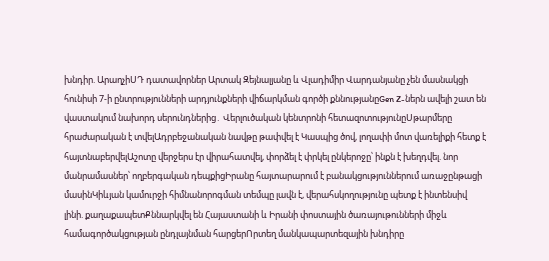խնդիր. ԱրաղչիՍԴ դատավորներ Արտակ Զեյնալյանը և Վլադիմիր Վարդանյանը չեն մասնակցի հունիսի 7-ի ընտրությունների արդյունքների վիճարկման գործի քննությանըGen Z-ներն ավելի շատ են վաստակում նախորդ սերունդներից․ Վերլուծական կենտրոնի հետազոտությունըՍթարմերը հրաժարական է տվելԱդրբեջանական նավթը թափվել է Կասպից ծով, լողափի մոտ վառելիքի հետք է հայտնաբերվելԱշոտը վերջերս էր վիրահատվել, փորձել է փրկել ընկերոջը՝ ինքն է խեղդվել. նոր մանրամասներ՝ ողբերգական դեպքիցԻրանը հայտարարում է բանակցություններում առաջընթացի մասինԿիևյան կամուրջի հիմնանորոգման տեմպը լավն է, վերահսկողությունը պետք է ինտենսիվ լինի. քաղաքապետՔննարկվել են Հայաստանի և Իրանի փոստային ծառայութունների միջև համագործակցության ընդլայնման հարցերՈրտեղ մանկապարտեզային խնդիրը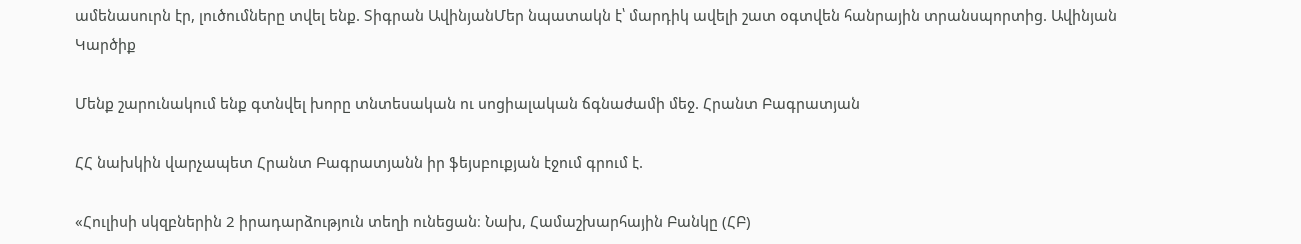ամենասուրն էր, լուծումները տվել ենք. Տիգրան ԱվինյանՄեր նպատակն է՝ մարդիկ ավելի շատ օգտվեն հանրային տրանսպորտից. Ավինյան
Կարծիք

Մենք շարունակում ենք գտնվել խորը տնտեսական ու սոցիալական ճգնաժամի մեջ. Հրանտ Բագրատյան

ՀՀ նախկին վարչապետ Հրանտ Բագրատյանն իր ֆեյսբուքյան էջում գրում է.

«Հուլիսի սկզբներին 2 իրադարձություն տեղի ունեցան։ Նախ, Համաշխարհային Բանկը (ՀԲ)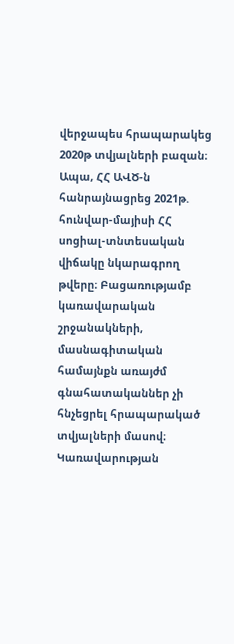վերջապես հրապարակեց 2020թ տվյալների բազան։ Ապա, ՀՀ ԱՎԾ-ն հանրայնացրեց 2021թ. հունվար-մայիսի ՀՀ սոցիալ-տնտեսական վիճակը նկարագրող թվերը։ Բացառությամբ կառավարական շրջանակների, մասնագիտական համայնքն առայժմ գնահատականներ չի հնչեցրել հրապարակած տվյալների մասով։ Կառավարության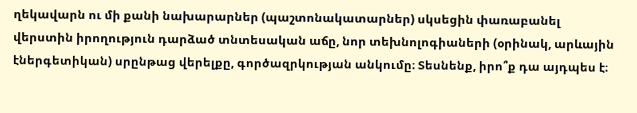ղեկավարն ու մի քանի նախարարներ (պաշտոնակատարներ) սկսեցին փառաբանել վերստին իրողություն դարձած տնտեսական աճը, նոր տեխնոլոգիաների (օրինակ, արևային էներգետիկան) սրընթաց վերելքը, գործազրկության անկումը։ Տեսնենք, իրո՞ք դա այդպես է։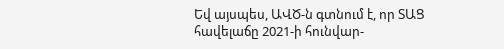Եվ այսպես, ԱՎԾ-ն գտնում է, որ ՏԱՑ հավելաճը 2021-ի հունվար-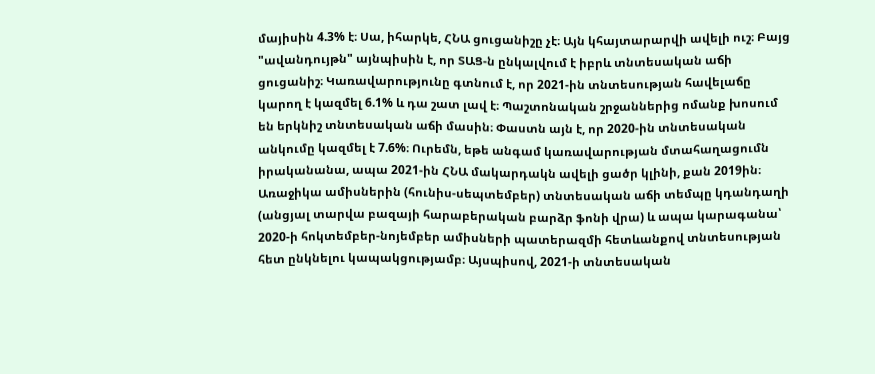մայիսին 4.3% է։ Սա, իհարկե, ՀՆԱ ցուցանիշը չէ։ Այն կհայտարարվի ավելի ուշ։ Բայց "ավանդույթն" այնպիսին է, որ ՏԱՑ-ն ընկալվում է իբրև տնտեսական աճի ցուցանիշ։ Կառավարությունը գտնում է, որ 2021-ին տնտեսության հավելաճը կարող է կազմել 6.1% և դա շատ լավ է։ Պաշտոնական շրջաններից ոմանք խոսում են երկնիշ տնտեսական աճի մասին։ Փաստն այն է, որ 2020-ին տնտեսական անկումը կազմել է 7.6%։ Ուրեմն, եթե անգամ կառավարության մտահաղացումն իրականանա, ապա 2021-ին ՀՆԱ մակարդակն ավելի ցածր կլինի, քան 2019ին։ Առաջիկա ամիսներին (հունիս-սեպտեմբեր) տնտեսական աճի տեմպը կդանդաղի (անցյալ տարվա բազայի հարաբերական բարձր ֆոնի վրա) և ապա կարագանա՝ 2020-ի հոկտեմբեր-նոյեմբեր ամիսների պատերազմի հետևանքով տնտեսության հետ ընկնելու կապակցությամբ։ Այսպիսով, 2021-ի տնտեսական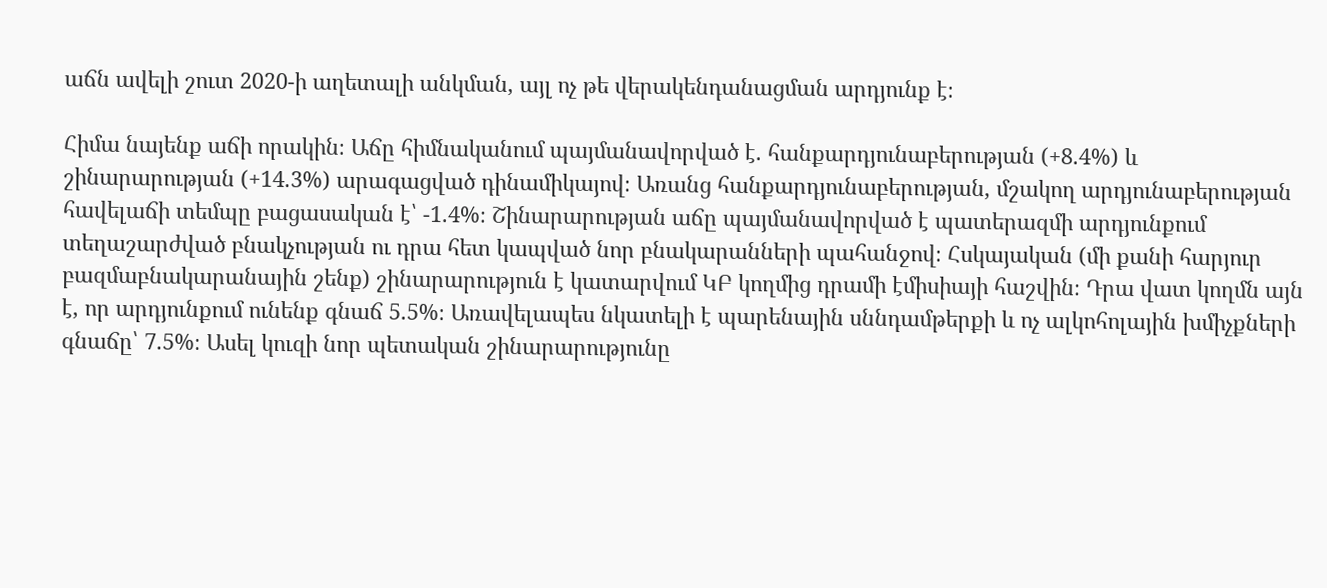աճն ավելի շուտ 2020-ի աղետալի անկման, այլ ոչ թե վերակենդանացման արդյունք է։

Հիմա նայենք աճի որակին։ Աճը հիմնականում պայմանավորված է. հանքարդյունաբերության (+8.4%) և շինարարության (+14.3%) արագացված դինամիկայով։ Առանց հանքարդյունաբերության, մշակող արդյունաբերության հավելաճի տեմպը բացասական է՝ -1.4%։ Շինարարության աճը պայմանավորված է պատերազմի արդյունքում տեղաշարժված բնակչության ու դրա հետ կապված նոր բնակարանների պահանջով։ Հսկայական (մի քանի հարյուր բազմաբնակարանային շենք) շինարարություն է կատարվում ԿԲ կողմից դրամի էմիսիայի հաշվին։ Դրա վատ կողմն այն է, որ արդյունքում ունենք գնաճ 5.5%։ Առավելապես նկատելի է պարենային սննդամթերքի և ոչ ալկոհոլային խմիչքների գնաճը՝ 7.5%։ Ասել կուզի նոր պետական շինարարությունը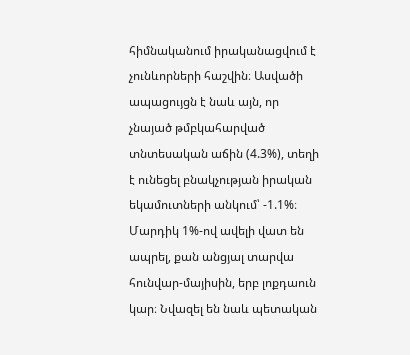հիմնականում իրականացվում է չունևորների հաշվին։ Ասվածի ապացույցն է նաև այն, որ չնայած թմբկահարված տնտեսական աճին (4.3%), տեղի է ունեցել բնակչության իրական եկամուտների անկում՝ -1.1%։ Մարդիկ 1%-ով ավելի վատ են ապրել, քան անցյալ տարվա հունվար-մայիսին, երբ լոքդաուն կար։ Նվազել են նաև պետական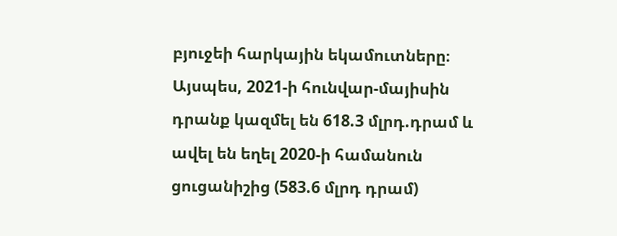բյուջեի հարկային եկամուտները։ Այսպես, 2021-ի հունվար-մայիսին դրանք կազմել են 618.3 մլրդ.դրամ և ավել են եղել 2020-ի համանուն ցուցանիշից (583.6 մլրդ դրամ)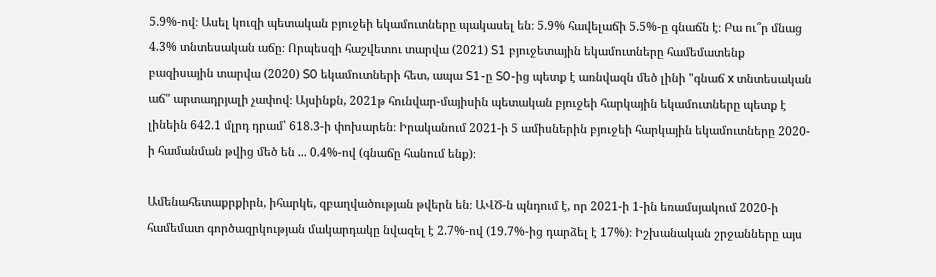5.9%-ով։ Ասել կուզի պետական բյուջեի եկամուտները պակասել են։ 5.9% հավելաճի 5.5%-ը գնաճն է։ Բա ու՞ր մնաց 4.3% տնտեսական աճը։ Որպեսզի հաշվետու տարվա (2021) S1 բյուջետային եկամուտները համեմատենք բազիսային տարվա (2020) S0 եկամուտների հետ, ապա S1-ը S0-ից պետք է առնվազն մեծ լինի "գնաճ х տնտեսական աճ" արտադրյալի չափով։ Այսինքն, 2021թ հունվար-մայիսին պետական բյուջեի հարկային եկամուտները պետք է լինեին 642.1 մլրդ դրամ՝ 618.3-ի փոխարեն։ Իրականում 2021-ի 5 ամիսներին բյուջեի հարկային եկամուտները 2020-ի համանման թվից մեծ են ... 0.4%-ով (գնաճը հանում ենք)։

Ամենահետաքրքիրն, իհարկե, զբաղվածության թվերն են։ ԱՎԾ-ն պնդում է, որ 2021-ի 1-ին եռամսյակում 2020-ի համեմատ գործազրկության մակարդակը նվազել է 2.7%-ով (19.7%-ից դարձել է 17%)։ Իշխանական շրջանները այս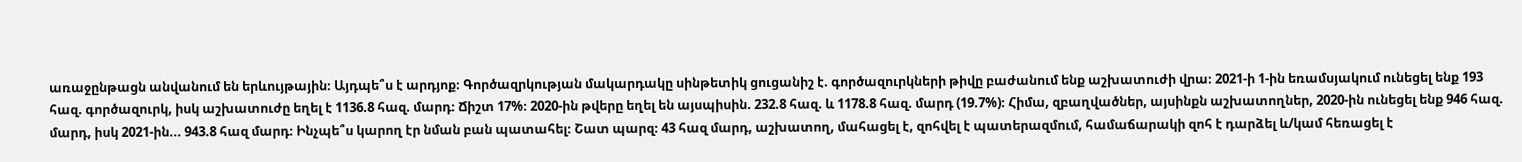առաջընթացն անվանում են երևույթային։ Այդպե՞ս է արդյոք։ Գործազրկության մակարդակը սինթետիկ ցուցանիշ է. գործազուրկների թիվը բաժանում ենք աշխատուժի վրա։ 2021-ի 1-ին եռամսյակում ունեցել ենք 193 հազ. գործազուրկ, իսկ աշխատուժը եղել է 1136.8 հազ. մարդ։ Ճիշտ 17%։ 2020-ին թվերը եղել են այսպիսին. 232.8 հազ. և 1178.8 հազ. մարդ (19.7%)։ Հիմա, զբաղվածներ, այսինքն աշխատողներ, 2020-ին ունեցել ենք 946 հազ. մարդ, իսկ 2021-ին... 943.8 հազ մարդ։ Ինչպե՞ս կարող էր նման բան պատահել։ Շատ պարզ։ 43 հազ մարդ, աշխատող, մահացել է, զոհվել է պատերազմում, համաճարակի զոհ է դարձել և/կամ հեռացել է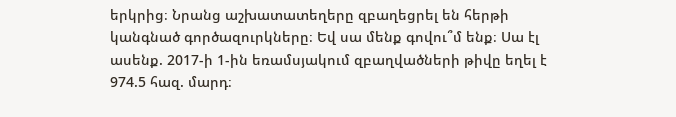երկրից։ Նրանց աշխատատեղերը զբաղեցրել են հերթի կանգնած գործազուրկները։ Եվ սա մենք գովու՞մ ենք։ Սա էլ ասենք. 2017-ի 1-ին եռամսյակում զբաղվածների թիվը եղել է 974.5 հազ. մարդ։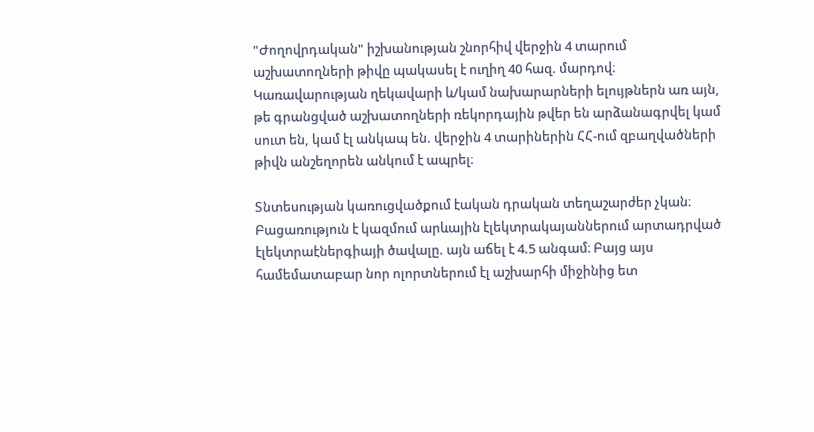"Ժողովրդական" իշխանության շնորհիվ վերջին 4 տարում աշխատողների թիվը պակասել է ուղիղ 40 հազ. մարդով։ Կառավարության ղեկավարի և/կամ նախարարների ելույթներն առ այն, թե գրանցված աշխատողների ռեկորդային թվեր են արձանագրվել կամ սուտ են, կամ էլ անկապ են. վերջին 4 տարիներին ՀՀ-ում զբաղվածների թիվն անշեղորեն անկում է ապրել։

Տնտեսության կառուցվածքում էական դրական տեղաշարժեր չկան։ Բացառություն է կազմում արևային էլեկտրակայաններում արտադրված էլեկտրաէներգիայի ծավալը. այն աճել է 4.5 անգամ։ Բայց այս համեմատաբար նոր ոլորտներում էլ աշխարհի միջինից ետ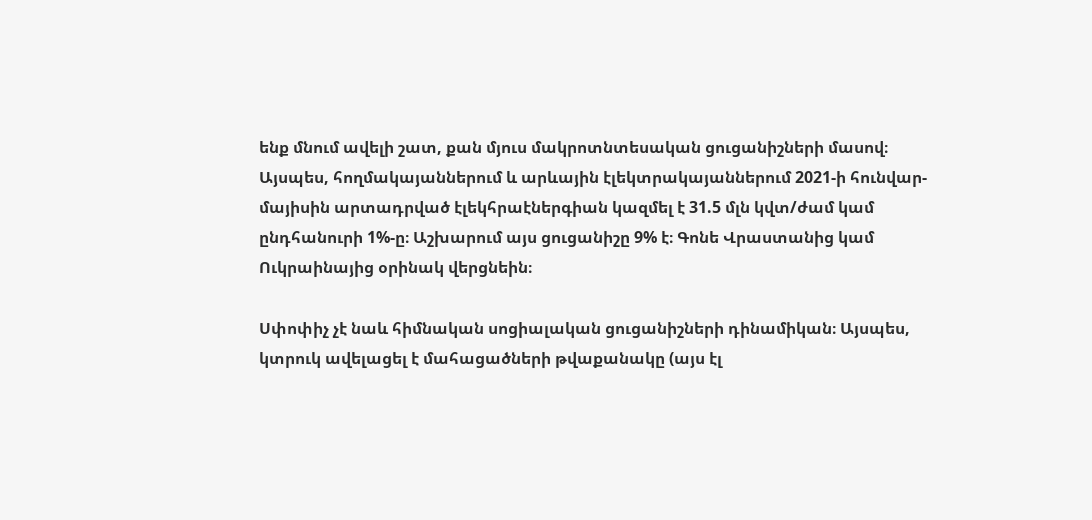ենք մնում ավելի շատ, քան մյուս մակրոտնտեսական ցուցանիշների մասով։ Այսպես, հողմակայաններում և արևային էլեկտրակայաններում 2021-ի հունվար-մայիսին արտադրված էլեկհրաէներգիան կազմել է 31.5 մլն կվտ/ժամ կամ ընդհանուրի 1%-ը։ Աշխարում այս ցուցանիշը 9% է։ Գոնե Վրաստանից կամ Ուկրաինայից օրինակ վերցնեին։

Սփոփիչ չէ նաև հիմնական սոցիալական ցուցանիշների դինամիկան։ Այսպես, կտրուկ ավելացել է մահացածների թվաքանակը (այս էլ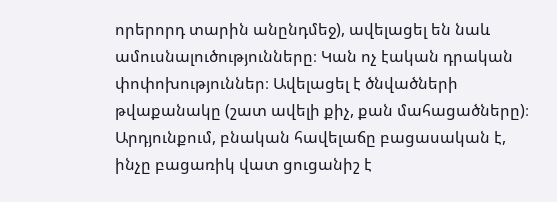որերորդ տարին անընդմեջ), ավելացել են նաև ամուսնալուծությունները։ Կան ոչ էական դրական փոփոխություններ։ Ավելացել է ծնվածների թվաքանակը (շատ ավելի քիչ, քան մահացածները)։ Արդյունքում, բնական հավելաճը բացասական է, ինչը բացառիկ վատ ցուցանիշ է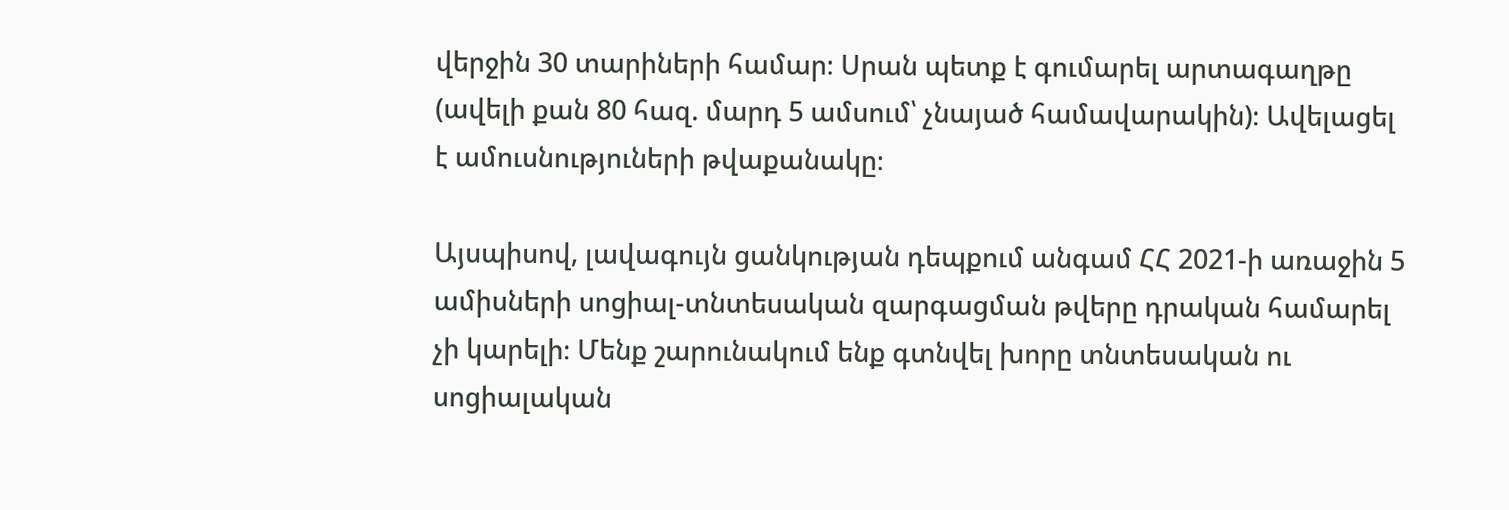վերջին 30 տարիների համար։ Սրան պետք է գումարել արտագաղթը (ավելի քան 80 հազ. մարդ 5 ամսում՝ չնայած համավարակին)։ Ավելացել է ամուսնություների թվաքանակը։

Այսպիսով, լավագույն ցանկության դեպքում անգամ ՀՀ 2021-ի առաջին 5 ամիսների սոցիալ-տնտեսական զարգացման թվերը դրական համարել չի կարելի։ Մենք շարունակում ենք գտնվել խորը տնտեսական ու սոցիալական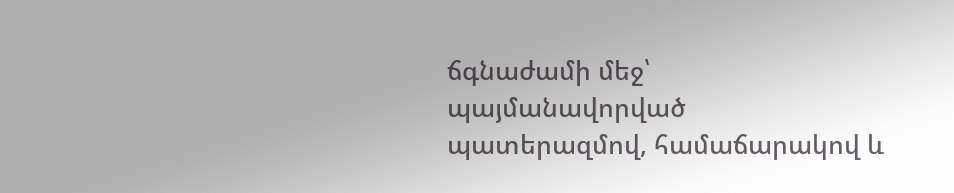ճգնաժամի մեջ՝ պայմանավորված պատերազմով, համաճարակով և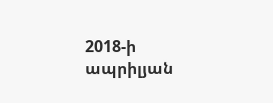2018-ի ապրիլյան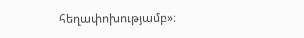հեղափոխությամբ»։